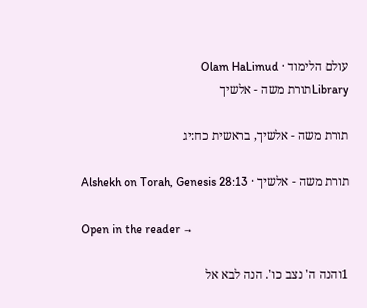עולם הלימוד · Olam HaLimud
Libraryתורת משה - אלשיך

תורת משה - אלשיך, בראשית כח:יג

תורת משה - אלשיך · Alshekh on Torah, Genesis 28:13

Open in the reader →

1והנה ה' נצב כו'. הנה לבא אל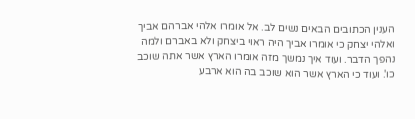הענין הכתובים הבאים נשים לב. אל אומרו אלהי אברהם אביך ואלהי יצחק כי אומרו אביך היה ראוי ביצחק ולא באברם ולמה נהפך הדבר. ועוד איך נמשך מזה אומרו הארץ אשר אתה שוכב כו'. ועוד כי הארץ אשר הוא שוכב בה הוא ארבע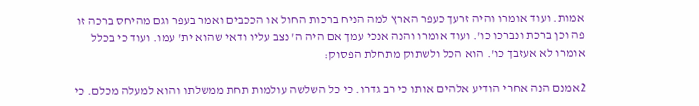אמות. ועוד אומרו והיה זרעך כעפר הארץ למה הניח ברכות החול או הככבים ואמר בעפר וגם מהיחס ברכה זו פה וכן ברכת ונברכו כו'. ועוד אומרו והנה אנכי עמך אם היה ה' נצב עליו ודאי שהוא ית' עמו. ועוד כי בכלל אומרו לא אעזבך כו'. הוא הכל ולשתוק מתחלת הפסוק:

2אמנם הנה אחרי הודיע אלהים אותו כי רב גדרו. כי כל השלשה עולמות תחת ממשלתו והוא למעלה מכלם. כי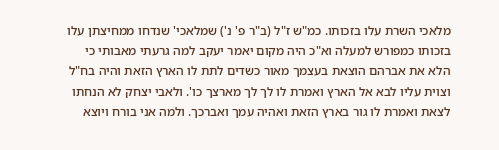מלאכי השרת עלו בזכותו. כמ"ש ז"ל (ב"ר פ' נ') שמלאכי' שנדחו ממחיצתן עלו בזכותו כמפורש למעלה וא"כ היה מקום יאמר יעקב למה גרעתי מאבותי כי הלא את אברהם הוצאת בעצמך מאור כשדים לתת לו הארץ הזאת והיה בח"ל וצוית עליו לבא אל הארץ ואמרת לו לך לך מארצך כו'. ולאבי יצחק לא הנחתו לצאת ואמרת לו גור בארץ הזאת ואהיה עמך ואברכך. ולמה אני בורח ויוצא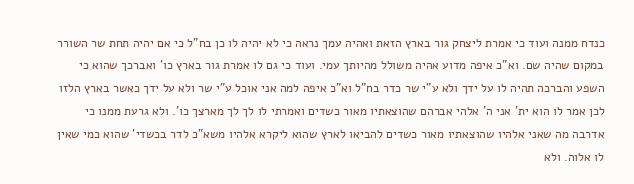כנדח ממנה ועוד כי אמרת ליצחק גור בארץ הזאת ואהיה עמך נראה כי לא יהיה לו כן בח"ל כי אם יהיה תחת שר השורר במקום שהיה שם. וא"כ איפה מדוע אהיה משולל מהיותך עמי. ועוד כי גם לו אמרת גור בארץ כו' ואברכך שהוא כי השפע והברכה תהיה לו על ידך ולא ע"י שר כדר בח"ל וא"כ איפה למה אני אוכל ע"י שר ולא על ידך כאשר בארץ הלזו לכן אמר לו הוא ית' אני ה' אלהי אברהם שהוצאתיו מאור כשדים ואמרתי לו לך לך מארצך כו'. ולא גרעת ממנו כי אדרבה מה שאני אלהיו שהוצאתיו מאור כשדים להביאו לארץ שהוא ליקרא אלהיו משא"כ לדר בכשדי' שהוא כמי שאין לו אלוה. ולא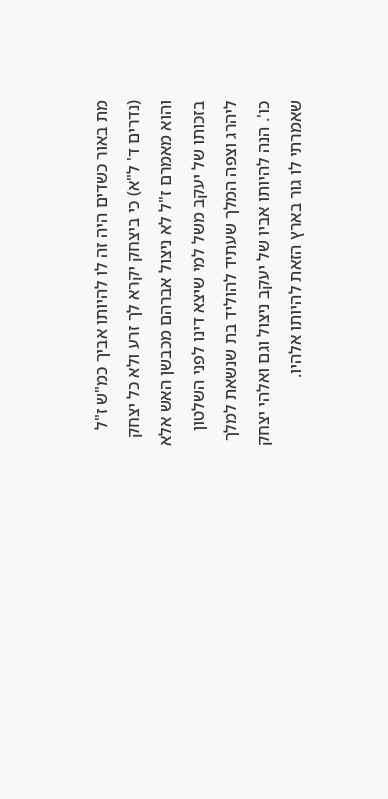מת באור כשדים היה זה לו להיותו אביך כמ"ש ז"ל (נדרים ד' ל"א) כי ביצחק יקרא לך זרע ולא כל יצחק והוא מאמרם ז"ל לא ניצול אברהם מכבשן האש אלא בזכותו של יעקב משל למי שיצא דינו לפני השלטון ליהרג וצפה המלך שעתיד להוליד בת שנשאת למלך כו'. הנה להיותו אביו של יעקב ניצול וגם ואלהי יצחק שאמרתי לו גור בארץ הזאת להיותו אלהיו.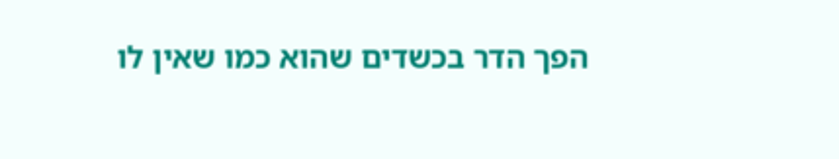הפך הדר בכשדים שהוא כמו שאין לו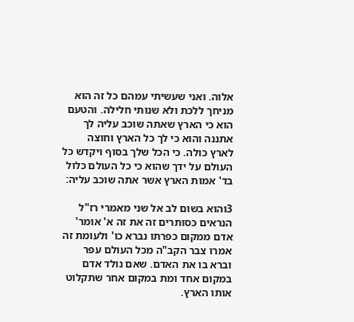אלוה. ואני שעשיתי עמהם כל זה הוא מניחך ללכת ולא שנותי חלילה. והטעם הוא כי הארץ שאתה שוכב עליה לך אתננה והוא כי לך כל הארץ וחוצה לארץ כולה. כי הכל שלך בסוף ויקדש כל העולם על ידך שהוא כי כל העולם כלול בד' אמות הארץ אשר אתה שוכב עליה:

3והוא בשום לב אל שני מאמרי רז"ל הנראים כסותרים זה את זה א' אומר' אדם ממקום כפרתו נברא כו' ולעומת זה אמרו צבר הקב"ה מכל העולם עפר וברא בו את האדם. שאם נולד אדם במקום אחד ומת במקום אחר שתקלוט אותו הארץ.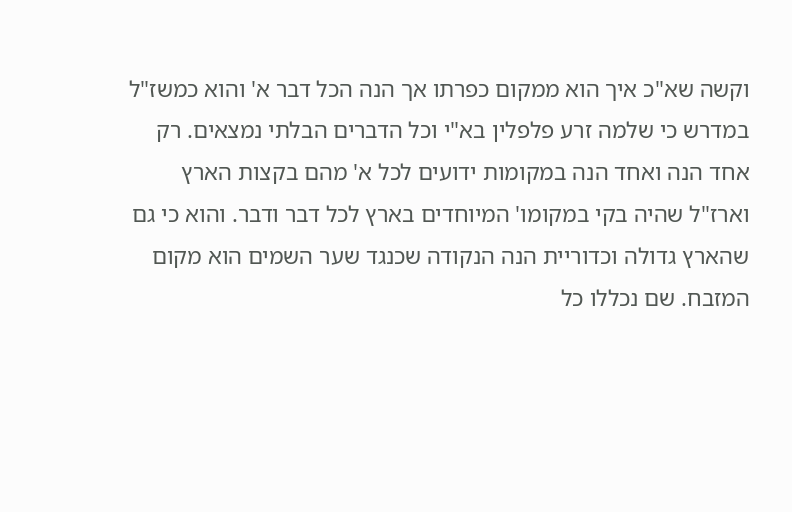וקשה שא"כ איך הוא ממקום כפרתו אך הנה הכל דבר א' והוא כמשז"ל במדרש כי שלמה זרע פלפלין בא"י וכל הדברים הבלתי נמצאים. רק אחד הנה ואחד הנה במקומות ידועים לכל א' מהם בקצות הארץ וארז"ל שהיה בקי במקומו' המיוחדים בארץ לכל דבר ודבר. והוא כי גם שהארץ גדולה וכדוריית הנה הנקודה שכנגד שער השמים הוא מקום המזבח. שם נכללו כל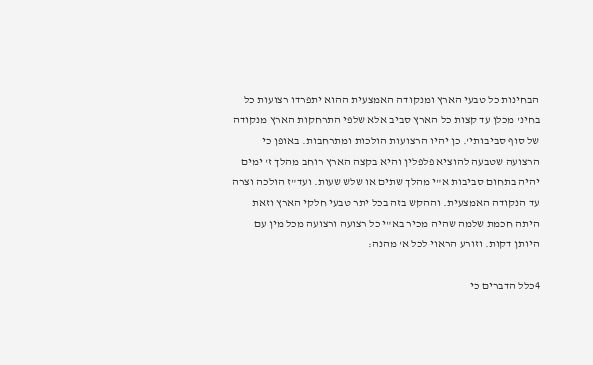הבחינות כל טבעי הארץ ומנקודה האמצעית ההוא יתפרדו רצועות כל בחינ' מכלן עד קצות כל הארץ סביב אלא שלפי התרחקות הארץ מנקודה של סוף סביבותי'. כן יהיו הרצועות הולכות ומתרחבות. באופן כי הרצועה שטבעה להוציא פלפלין והיא בקצה הארץ רוחב מהלך ז' ימים יהיה בתחום סביבות א"י מהלך שתים או שלש שעות. ועד"ז הולכה וצרה עד הנקודה האמצעית. וההקש בזה בכל יתר טבעי חלקי הארץ וזאת היתה חכמת שלמה שהיה מכיר בא"י כל רצועה ורצועה מכל מין עם היותן דקות. וזורע הראוי לכל א' מהנה:

4כלל הדברים כי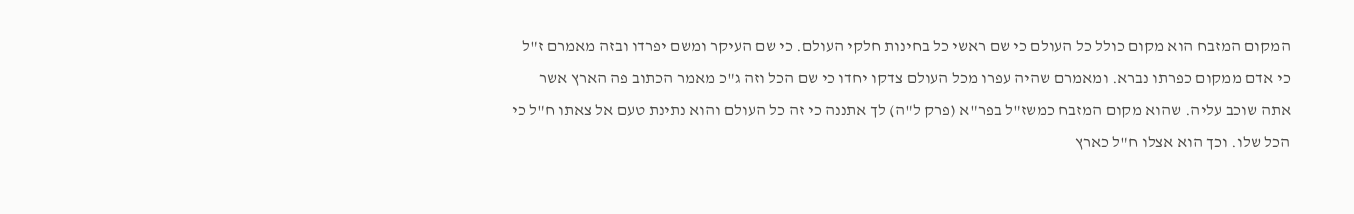המקום המזבח הוא מקום כולל כל העולם כי שם ראשי כל בחינות חלקי העולם. כי שם העיקר ומשם יפרדו ובזה מאמרם ז"ל כי אדם ממקום כפרתו נברא. ומאמרם שהיה עפרו מכל העולם צדקו יחדו כי שם הכל וזה ג"כ מאמר הכתוב פה הארץ אשר אתה שוכב עליה. שהוא מקום המזבח כמשז"ל בפר"א (פרק ל"ה) לך אתננה כי זה כל העולם והוא נתינת טעם אל צאתו ח"ל כי הכל שלו. וכך הוא אצלו ח"ל כארץ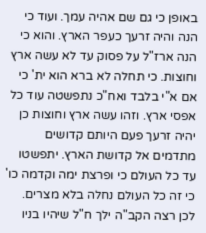באופן כי גם שם אהיה עמך. ועוד כי הנה והיה זרעך כעפר הארץ. והוא כי הנה ארז"ל על פסוק עד לא עשה ארץ וחוצות. כי תחלה לא ברא הוא ית' כי אם א"י בלבד ואח"כ נתפשטה עוד כל אפסי ארץ. וזהו עשה ארץ וחוצות כן יהיה זרעך פעם היותם קדושים מתדמים אל קדושת הארץ. יתפשטו עד כל העולם כי ופרצת ימה וקדמה כו' כי זה כל העולם נחלה בלא מצרים. לכן רצה הקב"ה ילך ח"ל שיהיו בניו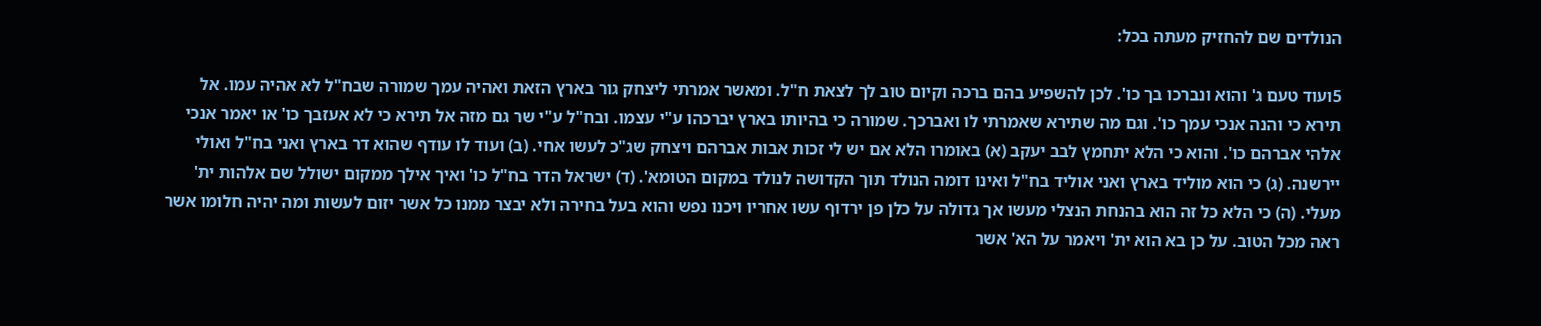הנולדים שם להחזיק מעתה בכל:

5ועוד טעם ג' והוא ונברכו בך כו'. לכן להשפיע בהם ברכה וקיום טוב לך לצאת ח"ל. ומאשר אמרתי ליצחק גור בארץ הזאת ואהיה עמך שמורה שבח"ל לא אהיה עמו. אל תירא כי והנה אנכי עמך כו'. וגם מה שתירא שאמרתי לו ואברכך. שמורה כי בהיותו בארץ יברכהו ע"י עצמו. ובח"ל ע"י שר גם מזה אל תירא כי לא אעזבך כו' או יאמר אנכי אלהי אברהם כו'. והוא כי הלא יתחמץ לבב יעקב (א) באומרו הלא אם יש לי זכות אבות אברהם ויצחק שג"כ לעשו אחי. (ב) ועוד לו עודף שהוא דר בארץ ואני בח"ל ואולי יירשנה. (ג) כי הוא מוליד בארץ ואני אוליד בח"ל ואינו דומה הנולד תוך הקדושה לנולד במקום הטומא'. (ד) ישראל הדר בח"ל כו' ואיך אילך ממקום ישולל שם אלהות ית' מעלי. (ה) כי הלא כל זה הוא בהנחת הנצלי מעשו אך גדולה על כלן פן ירדוף עשו אחריו ויכנו נפש והוא בעל בחירה ולא יבצר ממנו כל אשר יזום לעשות ומה יהיה חלומו אשר ראה מכל הטוב. על כן בא הוא ית' ויאמר על הא' אשר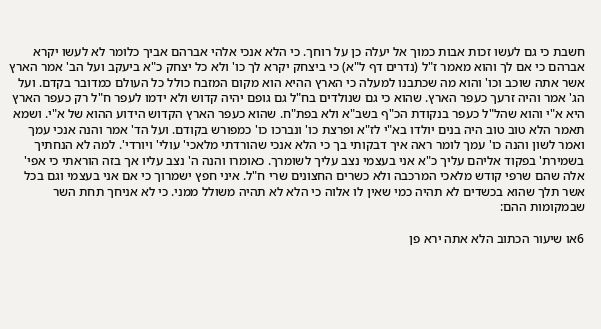חשבת כי גם לעשו זכות אבות כמוך אל יעלה כן על רוחך. כי הלא אנכי אלהי אברהם אביך כלומר לא לעשו יקרא אברהם כי אם לך והוא מאמר ז"ל (נדרים דף ל"א) כי ביצחק יקרא לך כו' ולא כל יצחק כ"א ביעקב ועל הב' אמר הארץ אשר אתה שוכב וכו' והוא מה שכתבנו למעלה כי הארץ ההיא הוא מקום המזבח כולל כל העולם כמדובר בקדם. ועל הג' אמר והיה זרעך כעפר הארץ. שהוא כי גם שנולדים בח"ל גם גופם יהיה קדוש ולא ידמו לעפר ח"ל רק כעפר הארץ היא א"י והוא שהל"ל כעפר בנקודת הכ"ף בשב"א ולא בפת"ח. שהוא כעפר הארץ הקדוש הידוע ההוא של א"י. ושמא תאמר הלא טוב טוב היה בנים יולדו בא"י לז"א ופרצת כו' ונברכו כו' כמפורש בקודם. ועל הד' אמר והנה אנכי עמך ואמר לשון והנה כו' עמך לומר ראה איך דבקותי בך כי הלא אנכי שהורדתי מלאכי' עולי' ויורדי'. למה לא הנחתיך בשמירת' בפקוד אליהם עליך כ"א אני בעצמי נצב עליך לשומרך. כאומרו והנה ה' נצב עליו אך בזה הוראתי כי אפי' אלה שהם שרפי קודש מלאכי המרכבה ולא כשרים החצונים שרי ח"ל. איני חפץ ישמרוך כי אם אני בעצמי וגם בכל אשר תלך שהוא בכשדים לא תהיה כמי שאין לו אלוה כי הלא לא תהיה משולל ממני. כי לא אניחך תחת השר שבמקומות ההם:

6או שיעור הכתוב הלא אתה ירא פן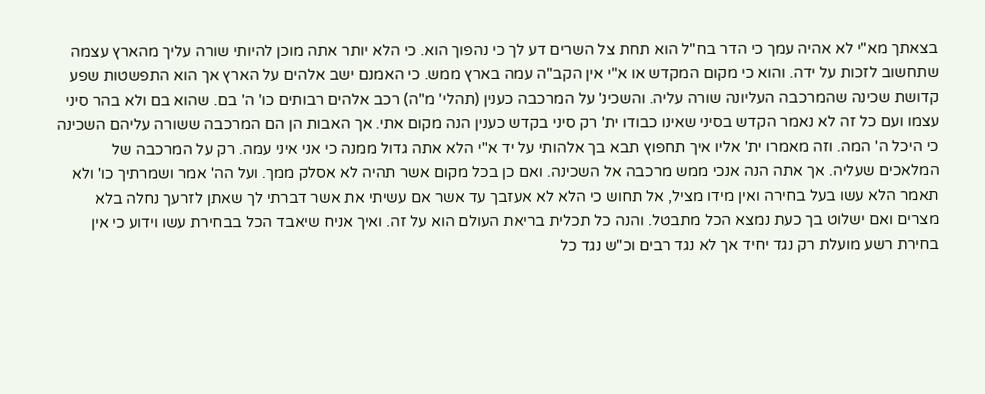בצאתך מא"י לא אהיה עמך כי הדר בח"ל הוא תחת צל השרים דע לך כי נהפוך הוא. כי הלא יותר אתה מוכן להיותי שורה עליך מהארץ עצמה שתחשוב לזכות על ידה. והוא כי מקום המקדש או א"י אין הקב"ה עמה בארץ ממש. כי האמנם ישב אלהים על הארץ אך הוא התפשטות שפע קדושת שכינה שהמרכבה העליונה שורה עליה. והשכינ' על המרכבה כענין (תהלי' מ"ה) רכב אלהים רבותים כו' ה' בם. שהוא בם ולא בהר סיני עצמו ועם כל זה לא נאמר הקדש בסיני שאינו כבודו ית' רק סיני בקדש כענין הנה מקום אתי. אך האבות הן הם המרכבה ששורה עליהם השכינה כי היכל ה' המה. וזה מאמרו ית' אליו איך תחפוץ תבא בך אלהותי על יד א"י הלא אתה גדול ממנה כי אני איני עמה. רק על המרכבה של המלאכים שעליה. אך אתה הנה אנכי ממש מרכבה אל השכינה. ואם כן בכל מקום אשר תהיה לא אסלק ממך. ועל הה' אמר ושמרתיך כו' ולא תאמר הלא עשו בעל בחירה ואין מידו מציל, אל תחוש כי הלא לא אעזבך עד אשר אם עשיתי את אשר דברתי לך שאתן לזרעך נחלה בלא מצרים ואם ישלוט בך כעת נמצא הכל מתבטל. והנה כל תכלית בריאת העולם הוא על זה. ואיך אניח שיאבד הכל בבחירת עשו וידוע כי אין בחירת רשע מועלת רק נגד יחיד אך לא נגד רבים וכ"ש נגד כל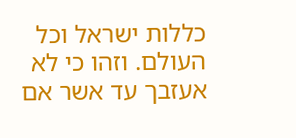כללות ישראל וכל העולם. וזהו כי לא אעזבך עד אשר אם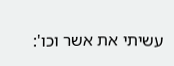עשיתי את אשר וכו':